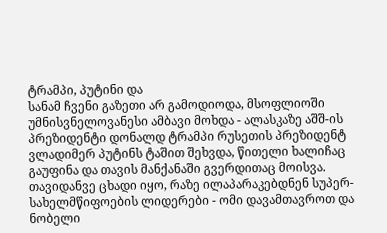ტრამპი, პუტინი და
სანამ ჩვენი გაზეთი არ გამოდიოდა, მსოფლიოში უმნისვნელოვანესი ამბავი მოხდა - ალასკაზე აშშ-ის პრეზიდენტი დონალდ ტრამპი რუსეთის პრეზიდენტ ვლადიმერ პუტინს ტაშით შეხვდა, წითელი ხალიჩაც გაუფინა და თავის მანქანაში გვერდითაც მოისვა. თავიდანვე ცხადი იყო, რაზე ილაპარაკებდნენ სუპერ-სახელმწიფოების ლიდერები - ომი დავამთავროთ და ნობელი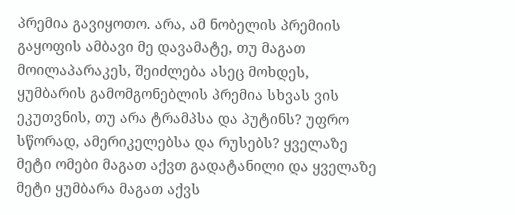პრემია გავიყოთო. არა, ამ ნობელის პრემიის გაყოფის ამბავი მე დავამატე, თუ მაგათ მოილაპარაკეს, შეიძლება ასეც მოხდეს, ყუმბარის გამომგონებლის პრემია სხვას ვის ეკუთვნის, თუ არა ტრამპსა და პუტინს? უფრო სწორად, ამერიკელებსა და რუსებს? ყველაზე მეტი ომები მაგათ აქვთ გადატანილი და ყველაზე მეტი ყუმბარა მაგათ აქვს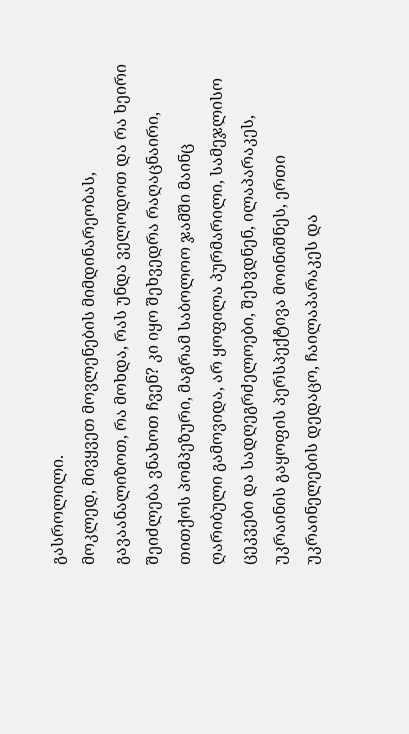გასროლილი.
მოკლედ, მივყვეთ მოვლენების მიმდინარეობას, გავაანალიზოთ, რა მოხდა, რას უნდა ველოდოთ და რა ხეირი შეიძლება ვნახოთ ჩვენ? კი იყო შეხვედრა რაღაცნაირი, თითქოს პომპეზური, მაგრამ საბოლოო ჯამში მაინც ღარიბული გამოვიდა, არ ყოფილა პურმარილი, სამეჯლისო ცეკვები და სადღეგრძელოები, შეხვდნენ, ილაპარაკეს, უკრაინის გაყოფის პერსპექტივა მოინიშნეს, ერთი უკრაინელების დედაცო, ჩაილაპარაკეს და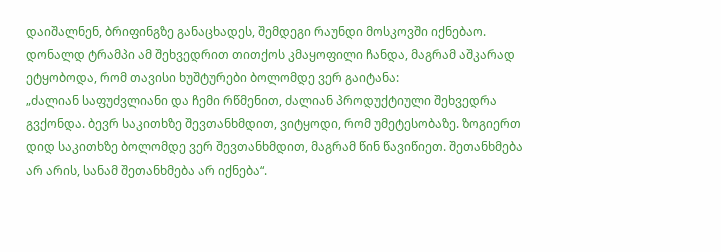დაიშალნენ, ბრიფინგზე განაცხადეს, შემდეგი რაუნდი მოსკოვში იქნებაო.
დონალდ ტრამპი ამ შეხვედრით თითქოს კმაყოფილი ჩანდა, მაგრამ აშკარად ეტყობოდა, რომ თავისი ხუშტურები ბოლომდე ვერ გაიტანა:
„ძალიან საფუძვლიანი და ჩემი რწმენით, ძალიან პროდუქტიული შეხვედრა გვქონდა. ბევრ საკითხზე შევთანხმდით, ვიტყოდი, რომ უმეტესობაზე. ზოგიერთ დიდ საკითხზე ბოლომდე ვერ შევთანხმდით, მაგრამ წინ წავიწიეთ. შეთანხმება არ არის, სანამ შეთანხმება არ იქნება“.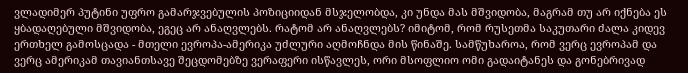ვლადიმერ პუტინი უფრო გამარჯვებულის პოზიციიდან მსჯელობდა, კი უნდა მას მშვიდობა, მაგრამ თუ არ იქნება ეს ყბადაღებული მშვიდობა, ეგეც არ ანაღვლებს. რატომ არ ანაღვლებს? იმიტომ, რომ რუსეთმა საკუთარი ძალა კიდევ ერთხელ გამოსცადა - მთელი ევროპა-ამერიკა უძლური აღმოჩნდა მის წინაშე. სამწუხაროა, რომ ვერც ევროპამ და ვერც ამერიკამ თავიანთსავე შეცდომებზე ვერაფერი ისწავლეს, ორი მსოფლიო ომი გადაიტანეს და გონებრივად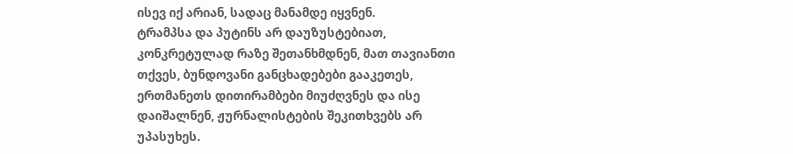ისევ იქ არიან, სადაც მანამდე იყვნენ.
ტრამპსა და პუტინს არ დაუზუსტებიათ, კონკრეტულად რაზე შეთანხმდნენ, მათ თავიანთი თქვეს, ბუნდოვანი განცხადებები გააკეთეს, ერთმანეთს დითირამბები მიუძღვნეს და ისე დაიშალნენ, ჟურნალისტების შეკითხვებს არ უპასუხეს.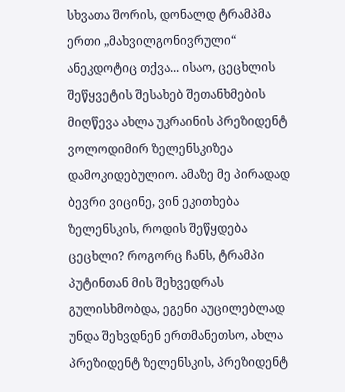სხვათა შორის, დონალდ ტრამპმა ერთი „მახვილგონივრული“ ანეკდოტიც თქვა... ისაო, ცეცხლის შეწყვეტის შესახებ შეთანხმების მიღწევა ახლა უკრაინის პრეზიდენტ ვოლოდიმირ ზელენსკიზეა დამოკიდებულიო. ამაზე მე პირადად ბევრი ვიცინე, ვინ ეკითხება ზელენსკის, როდის შეწყდება ცეცხლი? როგორც ჩანს, ტრამპი პუტინთან მის შეხვედრას გულისხმობდა, ეგენი აუცილებლად უნდა შეხვდნენ ერთმანეთსო, ახლა პრეზიდენტ ზელენსკის, პრეზიდენტ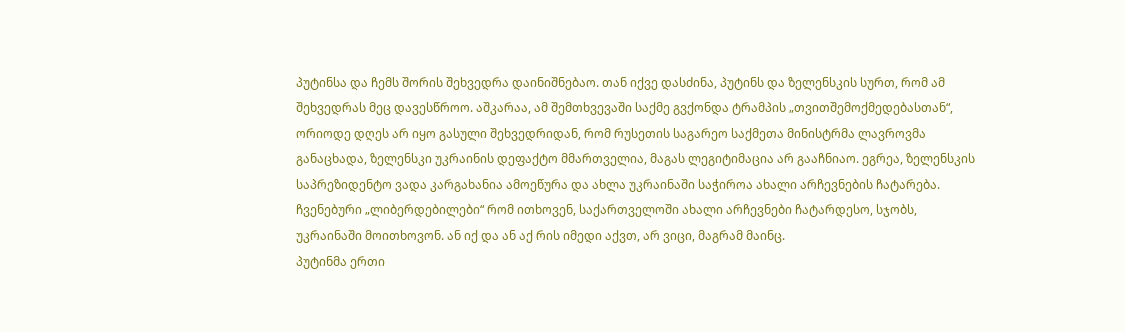პუტინსა და ჩემს შორის შეხვედრა დაინიშნებაო. თან იქვე დასძინა, პუტინს და ზელენსკის სურთ, რომ ამ შეხვედრას მეც დავესწროო. აშკარაა, ამ შემთხვევაში საქმე გვქონდა ტრამპის „თვითშემოქმედებასთან“, ორიოდე დღეს არ იყო გასული შეხვედრიდან, რომ რუსეთის საგარეო საქმეთა მინისტრმა ლავროვმა განაცხადა, ზელენსკი უკრაინის დეფაქტო მმართველია, მაგას ლეგიტიმაცია არ გააჩნიაო. ეგრეა, ზელენსკის საპრეზიდენტო ვადა კარგახანია ამოეწურა და ახლა უკრაინაში საჭიროა ახალი არჩევნების ჩატარება. ჩვენებური „ლიბერდებილები“ რომ ითხოვენ, საქართველოში ახალი არჩევნები ჩატარდესო, სჯობს, უკრაინაში მოითხოვონ. ან იქ და ან აქ რის იმედი აქვთ, არ ვიცი, მაგრამ მაინც.
პუტინმა ერთი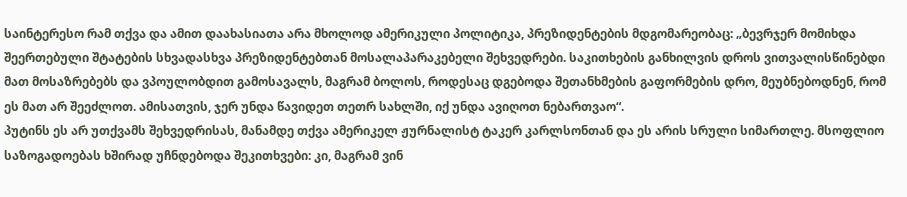საინტერესო რამ თქვა და ამით დაახასიათა არა მხოლოდ ამერიკული პოლიტიკა, პრეზიდენტების მდგომარეობაც: „ბევრჯერ მომიხდა შეერთებული შტატების სხვადასხვა პრეზიდენტებთან მოსალაპარაკებელი შეხვედრები. საკითხების განხილვის დროს ვითვალისწინებდი მათ მოსაზრებებს და ვპოულობდით გამოსავალს, მაგრამ ბოლოს, როდესაც დგებოდა შეთანხმების გაფორმების დრო, მეუბნებოდნენ, რომ ეს მათ არ შეეძლოთ. ამისათვის, ჯერ უნდა წავიდეთ თეთრ სახლში, იქ უნდა ავიღოთ ნებართვაო“.
პუტინს ეს არ უთქვამს შეხვედრისას, მანამდე თქვა ამერიკელ ჟურნალისტ ტაკერ კარლსონთან და ეს არის სრული სიმართლე. მსოფლიო საზოგადოებას ხშირად უჩნდებოდა შეკითხვები: კი, მაგრამ ვინ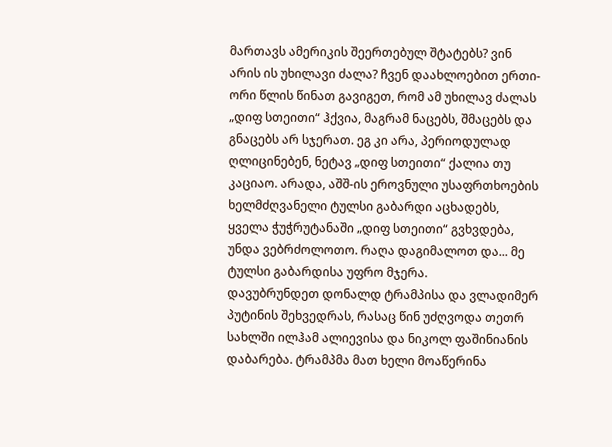მართავს ამერიკის შეერთებულ შტატებს? ვინ არის ის უხილავი ძალა? ჩვენ დაახლოებით ერთი-ორი წლის წინათ გავიგეთ, რომ ამ უხილავ ძალას „დიფ სთეითი“ ჰქვია, მაგრამ ნაცებს, შმაცებს და გნაცებს არ სჯერათ. ეგ კი არა, პერიოდულად ღლიცინებენ, ნეტავ „დიფ სთეითი“ ქალია თუ კაციაო. არადა, აშშ-ის ეროვნული უსაფრთხოების ხელმძღვანელი ტულსი გაბარდი აცხადებს, ყველა ჭუჭრუტანაში „დიფ სთეითი“ გვხვდება, უნდა ვებრძოლოთო. რაღა დაგიმალოთ და... მე ტულსი გაბარდისა უფრო მჯერა.
დავუბრუნდეთ დონალდ ტრამპისა და ვლადიმერ პუტინის შეხვედრას, რასაც წინ უძღვოდა თეთრ სახლში ილჰამ ალიევისა და ნიკოლ ფაშინიანის დაბარება. ტრამპმა მათ ხელი მოაწერინა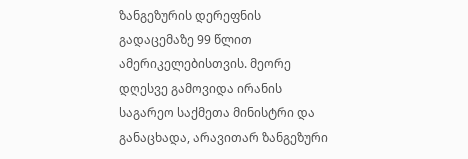ზანგეზურის დერეფნის გადაცემაზე 99 წლით ამერიკელებისთვის. მეორე დღესვე გამოვიდა ირანის საგარეო საქმეთა მინისტრი და განაცხადა, არავითარ ზანგეზური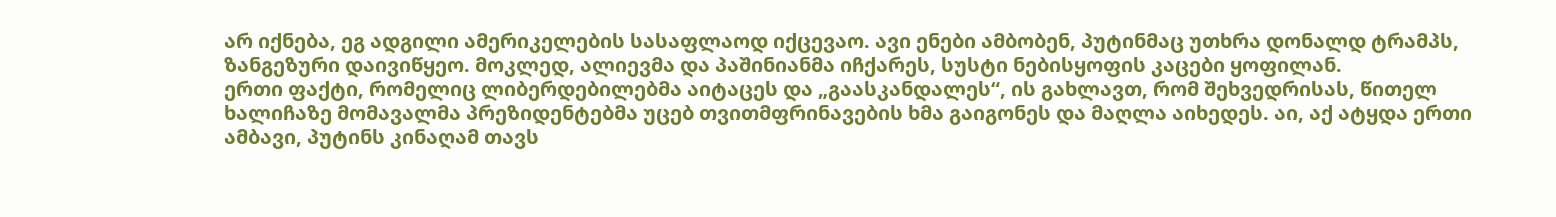არ იქნება, ეგ ადგილი ამერიკელების სასაფლაოდ იქცევაო. ავი ენები ამბობენ, პუტინმაც უთხრა დონალდ ტრამპს, ზანგეზური დაივიწყეო. მოკლედ, ალიევმა და პაშინიანმა იჩქარეს, სუსტი ნებისყოფის კაცები ყოფილან.
ერთი ფაქტი, რომელიც ლიბერდებილებმა აიტაცეს და „გაასკანდალეს“, ის გახლავთ, რომ შეხვედრისას, წითელ ხალიჩაზე მომავალმა პრეზიდენტებმა უცებ თვითმფრინავების ხმა გაიგონეს და მაღლა აიხედეს. აი, აქ ატყდა ერთი ამბავი, პუტინს კინაღამ თავს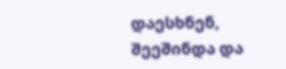დაესხნენ, შეეშინდა და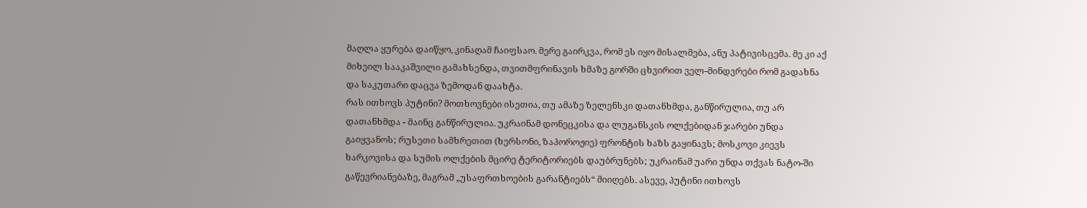მაღლა ყურება დაიწყო, კინაღამ ჩაიფსაო. მერე გაირკვა, რომ ეს იყო მისალმება, ანუ პატივისცემა. მე კი აქ მიხეილ სააკაშვილი გამახსენდა, თვითმფრინავის ხმაზე გორში ცხვირით ველ-მინდვრები რომ გადახნა და საკუთარი დაცვა ზემოდან დაახტა.
რას ითხოვს პუტინი? მოთხოვნები ისეთია, თუ ამაზე ზელენსკი დათანხმდა, განწირულია, თუ არ დათანხმდა - მაინც განწირულია. უკრაინამ დონეცკისა და ლუგანსკის ოლქებიდან ჯარები უნდა გაიყვანოს; რუსეთი სამხრეთით (ხერსონი, ზაპოროჟიე) ფრონტის ხაზს გაყინავს; მოსკოვი კიევს ხარკოვისა და სუმის ოლქების მცირე ტერიტორიებს დაუბრუნებს; უკრაინამ უარი უნდა თქვას ნატო-ში გაწევრიანებაზე, მაგრამ „უსაფრთხოების გარანტიებს“ მიიღებს. ასევე, პუტინი ითხოვს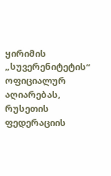ყირიმის „სუვერენიტეტის“ ოფიციალურ აღიარებას, რუსეთის ფედერაციის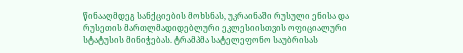წინააღმდეგ სანქციების მოხსნას, უკრაინაში რუსული ენისა და რუსეთის მართლმადიდებლური ეკლესიისთვის ოფიციალური სტატუსის მინიჭებას. ტრამპმა სატელეფონო საუბრისას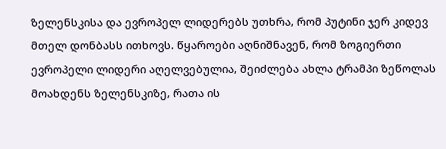ზელენსკისა და ევროპელ ლიდერებს უთხრა, რომ პუტინი ჯერ კიდევ მთელ დონბასს ითხოვს. წყაროები აღნიშნავენ, რომ ზოგიერთი ევროპელი ლიდერი აღელვებულია, შეიძლება ახლა ტრამპი ზეწოლას მოახდენს ზელენსკიზე, რათა ის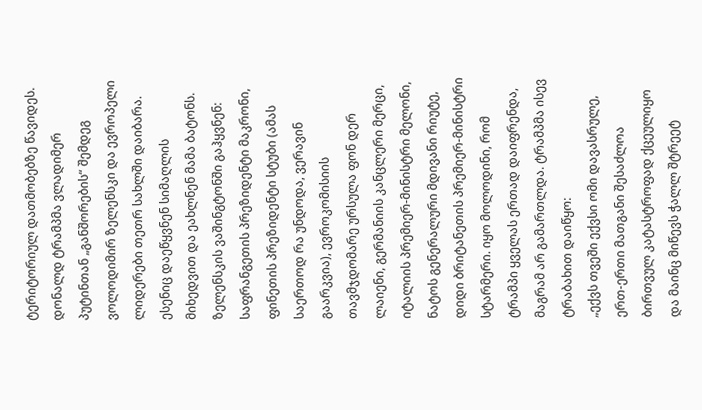ტერიტორიულ დათმობებზე წავიდეს.
დონალდ ტრამპმა ვლადიმერ პუტინთან „განშორების“ შემდეგ ვოლოდიმირ ზელენსკი და ევროპელი ლიდერები თეთრ სახლში დაიბარა. ესენიც დაეწყვნენ სიმაღლის მიხედვით და ეახლნენ მამა ბატონს. ზელენსკის ვაშინგტონში გაჰყვნენ: საფრანგეთის პრეზიდენტი მაკრონი, ფინეთის პრეზიდენტი სტუბი (ამას საერთოდ რა უნდოდა, ვერავინ გაარკვია), ევროკომისიის თავმჯდომარე ურსულა ფონ დერ ლაიენი, გერმანიის კანცლერი მერცი, იტალიის პრემიერ-მინისტრი მელონი, ნატოს გენერალური მდივანი რიუტე, დიდი ბრიტანეთის პრემიერ-მინისტრი სტარმერი. იყო მოლოდინი, რომ ტრამპი ყველას ერთად დაიფრენდა, მაგრამ არ გამართლდა. ტრამპმა ისევ ტრაბახით დაიწყო:
„ექვს თვეში ექვსი ომი დავასრულე, ერთ-ერთი მათგანი შესაძლოა ბირთვულ კატასტროფად ქცეულიყო და მაინც მიწევს ჭალლ შტრეეტ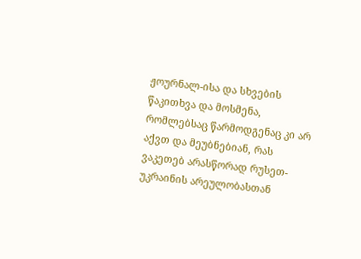ჟოურნალ-ისა და სხვების წაკითხვა და მოსმენა, რომლებსაც წარმოდგენაც კი არ აქვთ და მეუბნებიან, რას ვაკეთებ არასწორად რუსეთ-უკრაინის არეულობასთან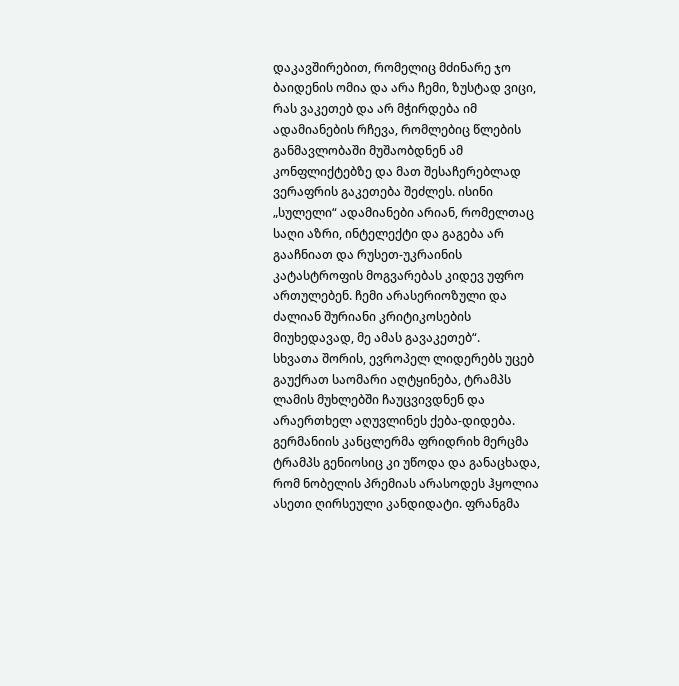დაკავშირებით, რომელიც მძინარე ჯო ბაიდენის ომია და არა ჩემი, ზუსტად ვიცი, რას ვაკეთებ და არ მჭირდება იმ ადამიანების რჩევა, რომლებიც წლების განმავლობაში მუშაობდნენ ამ კონფლიქტებზე და მათ შესაჩერებლად ვერაფრის გაკეთება შეძლეს. ისინი „სულელი“ ადამიანები არიან, რომელთაც საღი აზრი, ინტელექტი და გაგება არ გააჩნიათ და რუსეთ-უკრაინის კატასტროფის მოგვარებას კიდევ უფრო ართულებენ. ჩემი არასერიოზული და ძალიან შურიანი კრიტიკოსების მიუხედავად, მე ამას გავაკეთებ“.
სხვათა შორის, ევროპელ ლიდერებს უცებ გაუქრათ საომარი აღტყინება, ტრამპს ლამის მუხლებში ჩაუცვივდნენ და არაერთხელ აღუვლინეს ქება-დიდება. გერმანიის კანცლერმა ფრიდრიხ მერცმა ტრამპს გენიოსიც კი უწოდა და განაცხადა, რომ ნობელის პრემიას არასოდეს ჰყოლია ასეთი ღირსეული კანდიდატი. ფრანგმა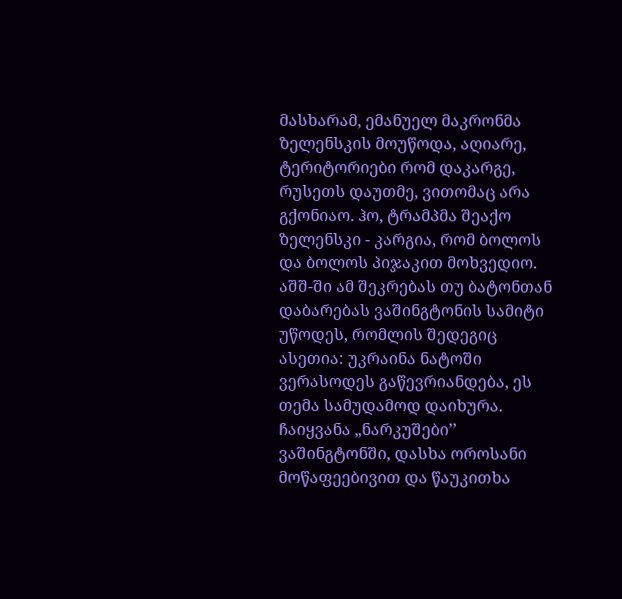მასხარამ, ემანუელ მაკრონმა ზელენსკის მოუწოდა, აღიარე, ტერიტორიები რომ დაკარგე, რუსეთს დაუთმე, ვითომაც არა გქონიაო. ჰო, ტრამპმა შეაქო ზელენსკი - კარგია, რომ ბოლოს და ბოლოს პიჯაკით მოხვედიო.
აშშ-ში ამ შეკრებას თუ ბატონთან დაბარებას ვაშინგტონის სამიტი უწოდეს, რომლის შედეგიც ასეთია: უკრაინა ნატოში ვერასოდეს გაწევრიანდება, ეს თემა სამუდამოდ დაიხურა. ჩაიყვანა „ნარკუშები’’ ვაშინგტონში, დასხა ოროსანი მოწაფეებივით და წაუკითხა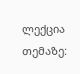ლექცია თემაზე: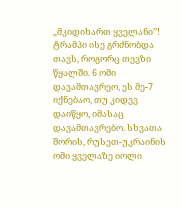„მკიდიხართ ყველანი’’!
ტრამპი ისე გრძნობდა თავს, როგორც თევზი წყალში. 6 ომი დავამთავრეო, ეს მე-7 იქნებაო, თუ კიდევ დაიწყო, იმასაც დავამთავრებო. სხვათა შორის, რუსეთ-უკრაინის ომი ყველაზე იოლი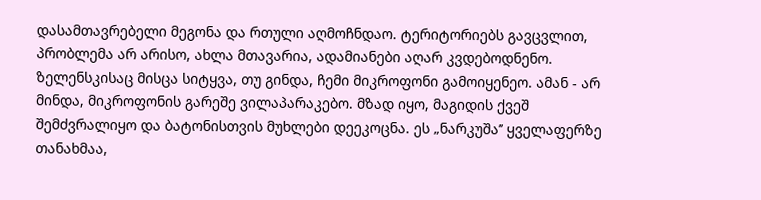დასამთავრებელი მეგონა და რთული აღმოჩნდაო. ტერიტორიებს გავცვლით, პრობლემა არ არისო, ახლა მთავარია, ადამიანები აღარ კვდებოდნენო. ზელენსკისაც მისცა სიტყვა, თუ გინდა, ჩემი მიკროფონი გამოიყენეო. ამან - არ მინდა, მიკროფონის გარეშე ვილაპარაკებო. მზად იყო, მაგიდის ქვეშ შემძვრალიყო და ბატონისთვის მუხლები დეეკოცნა. ეს „ნარკუშა’’ ყველაფერზე თანახმაა,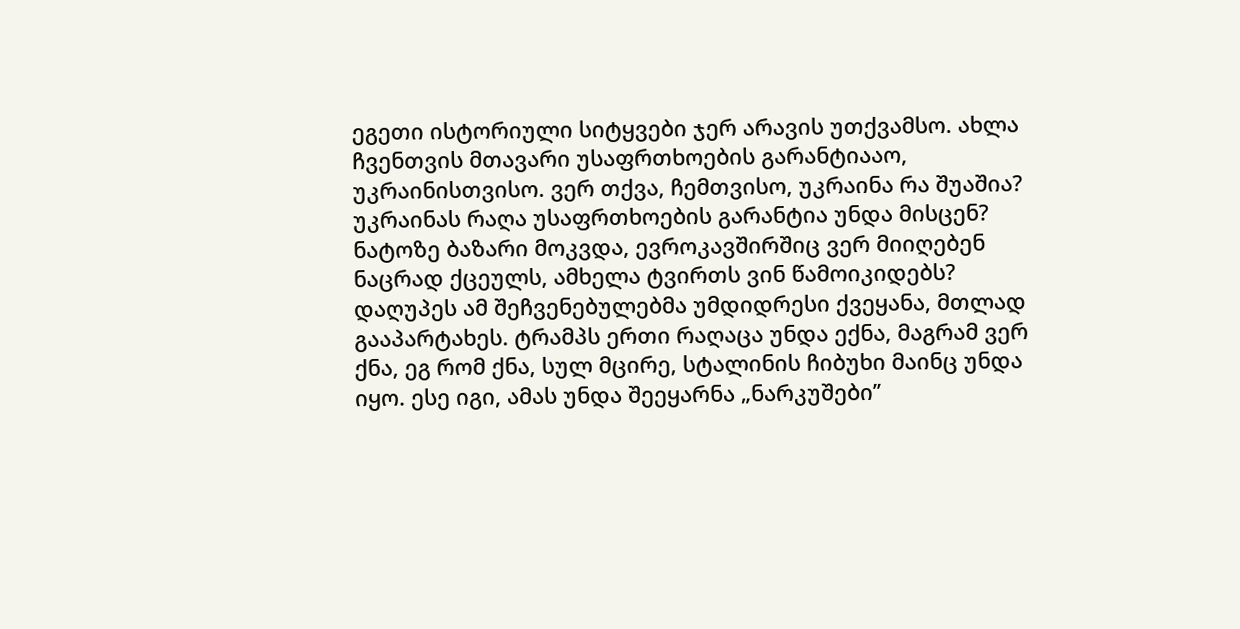ეგეთი ისტორიული სიტყვები ჯერ არავის უთქვამსო. ახლა ჩვენთვის მთავარი უსაფრთხოების გარანტიააო, უკრაინისთვისო. ვერ თქვა, ჩემთვისო, უკრაინა რა შუაშია? უკრაინას რაღა უსაფრთხოების გარანტია უნდა მისცენ? ნატოზე ბაზარი მოკვდა, ევროკავშირშიც ვერ მიიღებენ ნაცრად ქცეულს, ამხელა ტვირთს ვინ წამოიკიდებს? დაღუპეს ამ შეჩვენებულებმა უმდიდრესი ქვეყანა, მთლად გააპარტახეს. ტრამპს ერთი რაღაცა უნდა ექნა, მაგრამ ვერ ქნა, ეგ რომ ქნა, სულ მცირე, სტალინის ჩიბუხი მაინც უნდა იყო. ესე იგი, ამას უნდა შეეყარნა „ნარკუშები’’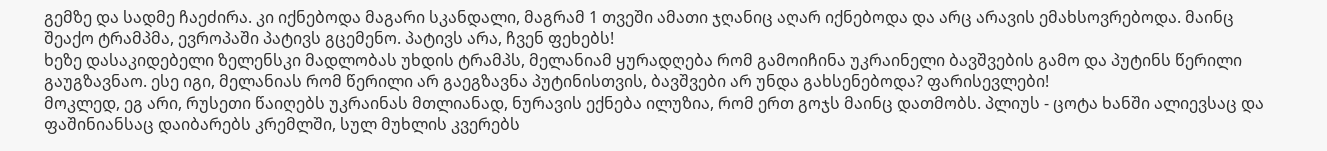გემზე და სადმე ჩაეძირა. კი იქნებოდა მაგარი სკანდალი, მაგრამ 1 თვეში ამათი ჯღანიც აღარ იქნებოდა და არც არავის ემახსოვრებოდა. მაინც შეაქო ტრამპმა, ევროპაში პატივს გცემენო. პატივს არა, ჩვენ ფეხებს!
ხეზე დასაკიდებელი ზელენსკი მადლობას უხდის ტრამპს, მელანიამ ყურადღება რომ გამოიჩინა უკრაინელი ბავშვების გამო და პუტინს წერილი გაუგზავნაო. ესე იგი, მელანიას რომ წერილი არ გაეგზავნა პუტინისთვის, ბავშვები არ უნდა გახსენებოდა? ფარისევლები!
მოკლედ, ეგ არი, რუსეთი წაიღებს უკრაინას მთლიანად, ნურავის ექნება ილუზია, რომ ერთ გოჯს მაინც დათმობს. პლიუს - ცოტა ხანში ალიევსაც და ფაშინიანსაც დაიბარებს კრემლში, სულ მუხლის კვერებს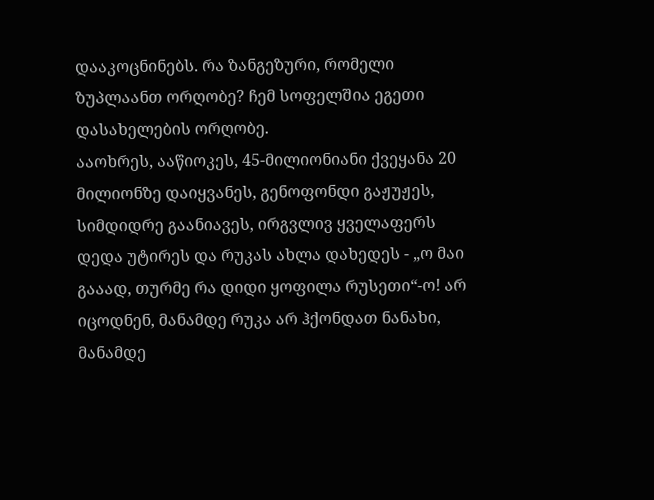დააკოცნინებს. რა ზანგეზური, რომელი ზუპლაანთ ორღობე? ჩემ სოფელშია ეგეთი დასახელების ორღობე.
ააოხრეს, ააწიოკეს, 45-მილიონიანი ქვეყანა 20 მილიონზე დაიყვანეს, გენოფონდი გაჟუჟეს, სიმდიდრე გაანიავეს, ირგვლივ ყველაფერს დედა უტირეს და რუკას ახლა დახედეს - „ო მაი გააად, თურმე რა დიდი ყოფილა რუსეთი“-ო! არ იცოდნენ, მანამდე რუკა არ ჰქონდათ ნანახი, მანამდე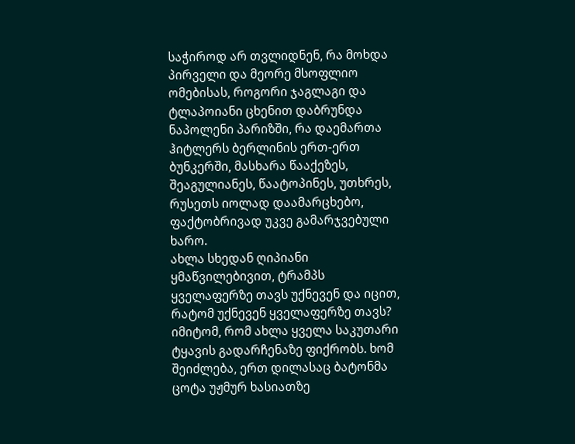საჭიროდ არ თვლიდნენ, რა მოხდა პირველი და მეორე მსოფლიო ომებისას, როგორი ჯაგლაგი და ტლაპოიანი ცხენით დაბრუნდა ნაპოლენი პარიზში, რა დაემართა ჰიტლერს ბერლინის ერთ-ერთ ბუნკერში, მასხარა წააქეზეს, შეაგულიანეს, წაატოპინეს, უთხრეს, რუსეთს იოლად დაამარცხებო, ფაქტობრივად უკვე გამარჯვებული ხარო.
ახლა სხედან ღიპიანი ყმაწვილებივით, ტრამპს ყველაფერზე თავს უქნევენ და იცით, რატომ უქნევენ ყველაფერზე თავს? იმიტომ, რომ ახლა ყველა საკუთარი ტყავის გადარჩენაზე ფიქრობს. ხომ შეიძლება, ერთ დილასაც ბატონმა ცოტა უჟმურ ხასიათზე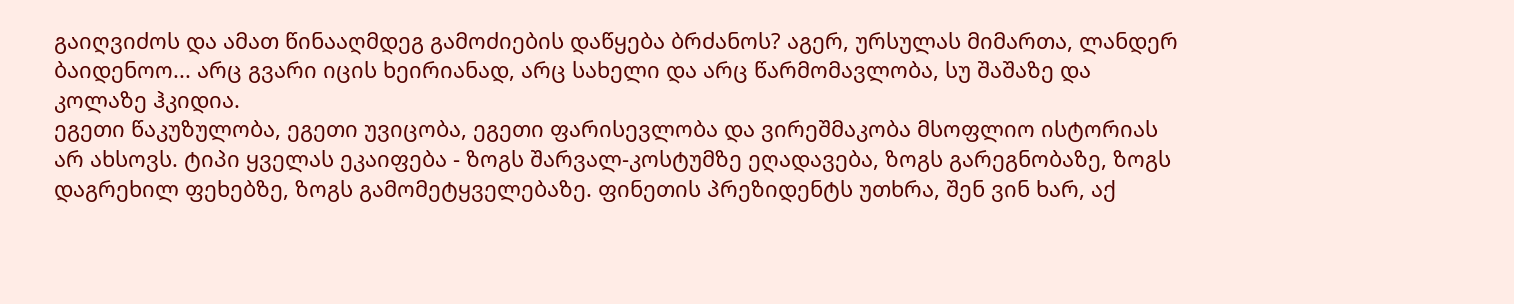გაიღვიძოს და ამათ წინააღმდეგ გამოძიების დაწყება ბრძანოს? აგერ, ურსულას მიმართა, ლანდერ ბაიდენოო... არც გვარი იცის ხეირიანად, არც სახელი და არც წარმომავლობა, სუ შაშაზე და კოლაზე ჰკიდია.
ეგეთი წაკუზულობა, ეგეთი უვიცობა, ეგეთი ფარისევლობა და ვირეშმაკობა მსოფლიო ისტორიას არ ახსოვს. ტიპი ყველას ეკაიფება - ზოგს შარვალ-კოსტუმზე ეღადავება, ზოგს გარეგნობაზე, ზოგს დაგრეხილ ფეხებზე, ზოგს გამომეტყველებაზე. ფინეთის პრეზიდენტს უთხრა, შენ ვინ ხარ, აქ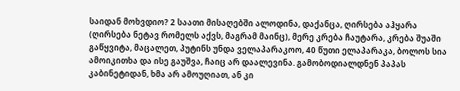საიდან მოხვდიო? 2 საათი მისაღებში ალოდინა, დაქანცა, ღირსება აჰყარა (ღირსება ნეტავ რომელს აქვს, მაგრამ მაინც), მერე კრება ჩაუტარა, კრება შუაში გაწყვიტა, მაცალეთ, პუტინს უნდა ველაპარაკოო, 40 წუთი ელაპარაკა, ბოლოს სია ამოიკითხა და ისე გაუშვა, ჩაიც არ დაალევინა. გამობოდიალდნენ პაპას კაბინეტიდან, ხმა არ ამოუღიათ, ან კი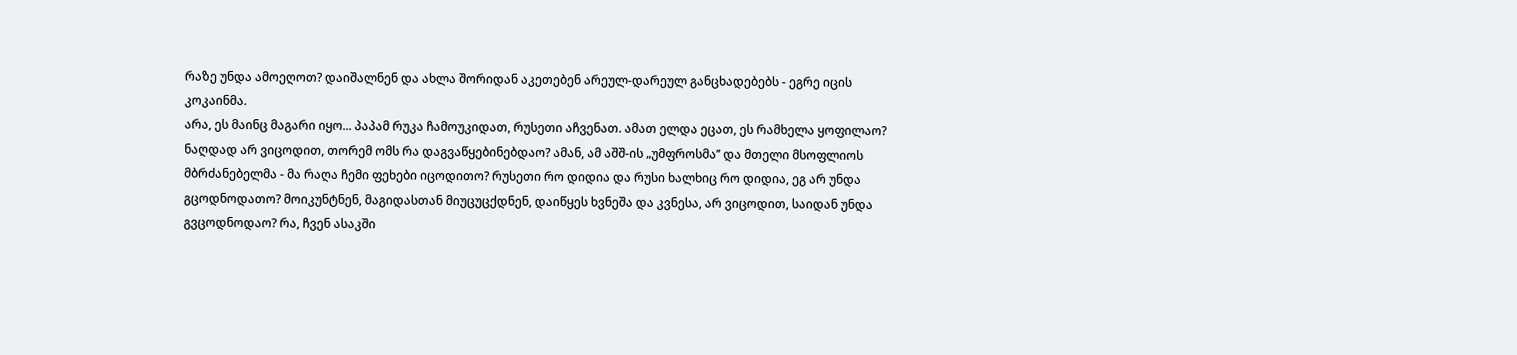რაზე უნდა ამოეღოთ? დაიშალნენ და ახლა შორიდან აკეთებენ არეულ-დარეულ განცხადებებს - ეგრე იცის კოკაინმა.
არა, ეს მაინც მაგარი იყო... პაპამ რუკა ჩამოუკიდათ, რუსეთი აჩვენათ. ამათ ელდა ეცათ, ეს რამხელა ყოფილაო? ნაღდად არ ვიცოდით, თორემ ომს რა დაგვაწყებინებდაო? ამან, ამ აშშ-ის „უმფროსმა’’ და მთელი მსოფლიოს მბრძანებელმა - მა რაღა ჩემი ფეხები იცოდითო? რუსეთი რო დიდია და რუსი ხალხიც რო დიდია, ეგ არ უნდა გცოდნოდათო? მოიკუნტნენ, მაგიდასთან მიუცუცქდნენ, დაიწყეს ხვნეშა და კვნესა, არ ვიცოდით, საიდან უნდა გვცოდნოდაო? რა, ჩვენ ასაკში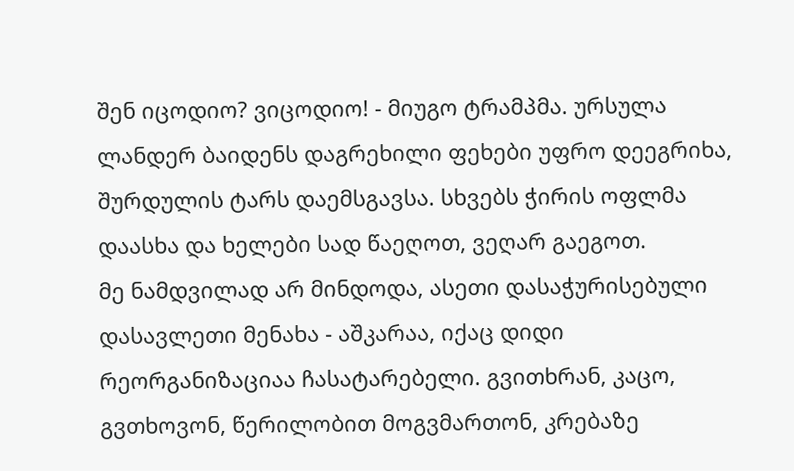შენ იცოდიო? ვიცოდიო! - მიუგო ტრამპმა. ურსულა ლანდერ ბაიდენს დაგრეხილი ფეხები უფრო დეეგრიხა, შურდულის ტარს დაემსგავსა. სხვებს ჭირის ოფლმა დაასხა და ხელები სად წაეღოთ, ვეღარ გაეგოთ.
მე ნამდვილად არ მინდოდა, ასეთი დასაჭურისებული დასავლეთი მენახა - აშკარაა, იქაც დიდი რეორგანიზაციაა ჩასატარებელი. გვითხრან, კაცო, გვთხოვონ, წერილობით მოგვმართონ, კრებაზე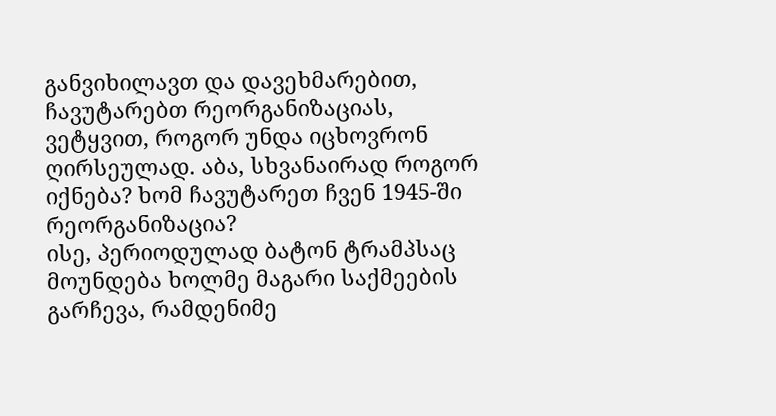განვიხილავთ და დავეხმარებით, ჩავუტარებთ რეორგანიზაციას, ვეტყვით, როგორ უნდა იცხოვრონ ღირსეულად. აბა, სხვანაირად როგორ იქნება? ხომ ჩავუტარეთ ჩვენ 1945-ში რეორგანიზაცია?
ისე, პერიოდულად ბატონ ტრამპსაც მოუნდება ხოლმე მაგარი საქმეების გარჩევა, რამდენიმე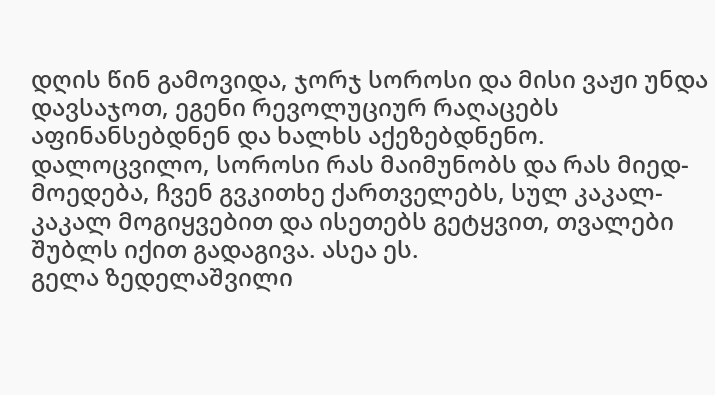დღის წინ გამოვიდა, ჯორჯ სოროსი და მისი ვაჟი უნდა დავსაჯოთ, ეგენი რევოლუციურ რაღაცებს აფინანსებდნენ და ხალხს აქეზებდნენო. დალოცვილო, სოროსი რას მაიმუნობს და რას მიედ-მოედება, ჩვენ გვკითხე ქართველებს, სულ კაკალ-კაკალ მოგიყვებით და ისეთებს გეტყვით, თვალები შუბლს იქით გადაგივა. ასეა ეს.
გელა ზედელაშვილი